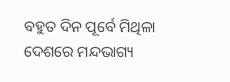ବହୁତ ଦିନ ପୂର୍ବେ ମିଥିଳା ଦେଶରେ ମନ୍ଦଭାଗ୍ୟ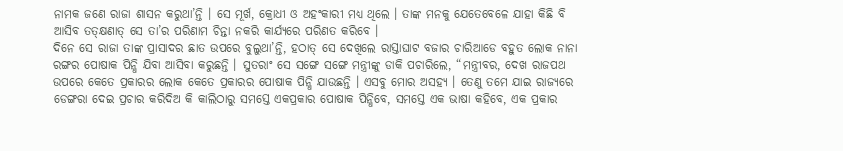ନାମକ ଜଣେ ରାଜା ଶାସନ କରୁଥା’ନ୍ତି । ସେ ମୂର୍ଖ, କ୍ରୋଧୀ ଓ ଅହଂକାରୀ ମଧ୍ୟ ଥିଲେ । ତାଙ୍କ ମନକୁ ଯେତେବେଳେ ଯାହା କିଛି ବି ଆସିବ ତତ୍କ୍ଷଣାତ୍ ସେ ତା’ର ପରିଣାମ ଚିନ୍ତା ନକରି କାର୍ଯ୍ୟରେ ପରିଣତ କରିବେ ।
ଦିନେ ସେ ରାଜା ତାଙ୍କ ପ୍ରାସାଦର ଛାତ ଉପରେ ବୁଲୁଥା’ନ୍ତି, ହଠାତ୍ ସେ ଦେଖିଲେ ରାସ୍ତାଘାଟ ବଜାର ଚାରିଆଡେ ବହୁତ ଲୋକ ନାନା ରଙ୍ଗର ପୋଷାକ ପିନ୍ଧି ଯିବା ଆସିବା କରୁଛନ୍ତି । ସୁତରାଂ ସେ ସଙ୍ଗେ ସଙ୍ଗେ ମନ୍ତ୍ରୀଙ୍କୁ ଡାକି ପଚାରିଲେ, “ମନ୍ତ୍ରୀବର, ଦେଖ ରାଜପଥ ଉପରେ କେତେ ପ୍ରକାରର ଲୋକ କେତେ ପ୍ରକାରର ପୋଷାକ ପିନ୍ଧି ଯାଉଛନ୍ତି । ଏସବୁ ମୋର ଅସହ୍ୟ । ତେଣୁ ତମେ ଯାଇ ରାଜ୍ୟରେ ଡେଙ୍ଗରା ଦେଇ ପ୍ରଚାର କରିଦିଅ କି କାଲିଠାରୁ ସମସ୍ତେ ଏକପ୍ରକାର ପୋଷାକ ପିନ୍ଧିବେ, ସମସ୍ତେ ଏକ ଭାଷା କହିବେ, ଏକ ପ୍ରକାର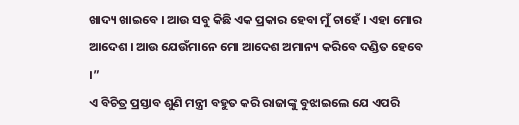ଖାଦ୍ୟ ଖାଇବେ । ଆଉ ସବୁ କିଛି ଏକ ପ୍ରକାର ହେବା ମୁଁ ଚାହେଁ । ଏହା ମୋର ଆଦେଶ । ଆଉ ଯେଉଁମାନେ ମୋ ଆଦେଶ ଅମାନ୍ୟ କରିବେ ଦଣ୍ଡିତ ହେବେ ।”
ଏ ବିଚିତ୍ର ପ୍ରସ୍ତାବ ଶୁଣି ମନ୍ତ୍ରୀ ବହୁତ କରି ରାଜାଙ୍କୁ ବୁଝାଇଲେ ଯେ ଏପରି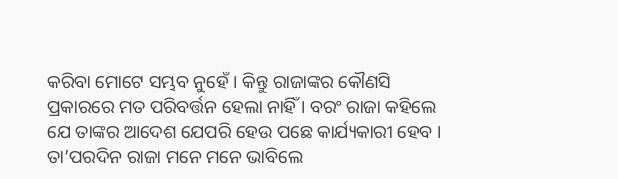କରିବା ମୋଟେ ସମ୍ଭବ ନୁହେଁ । କିନ୍ତୁ ରାଜାଙ୍କର କୌଣସି ପ୍ରକାରରେ ମତ ପରିବର୍ତ୍ତନ ହେଲା ନାହିଁ । ବରଂ ରାଜା କହିଲେ ଯେ ତାଙ୍କର ଆଦେଶ ଯେପରି ହେଉ ପଛେ କାର୍ଯ୍ୟକାରୀ ହେବ ।
ତା’ପରଦିନ ରାଜା ମନେ ମନେ ଭାବିଲେ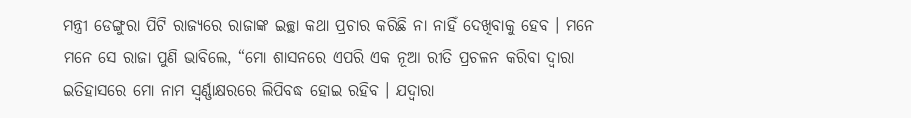ମନ୍ତ୍ରୀ ଡେଙ୍ଗୁରା ପିଟି ରାଜ୍ୟରେ ରାଜାଙ୍କ ଇଚ୍ଛା କଥା ପ୍ରଚାର କରିଛି ନା ନାହିଁ ଦେଖିବାକୁ ହେବ । ମନେ ମନେ ସେ ରାଜା ପୁଣି ଭାବିଲେ, “ମୋ ଶାସନରେ ଏପରି ଏକ ନୂଆ ରୀତି ପ୍ରଚଳନ କରିବା ଦ୍ୱାରା ଇତିହାସରେ ମୋ ନାମ ସ୍ୱର୍ଣ୍ଣାକ୍ଷରରେ ଲିପିବଦ୍ଧ ହୋଇ ରହିବ । ଯଦ୍ୱାରା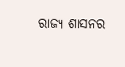ରାଜ୍ୟ ଶାସନର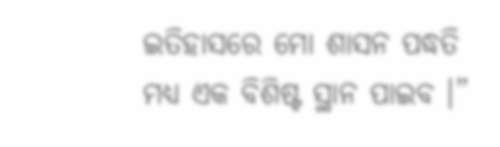ଇତିହାସରେ ମୋ ଶାସନ ପଦ୍ଧତି ମଧ୍ୟ ଏକ ବିଶିଷ୍ଟ ସ୍ଥାନ ପାଇବ ।”